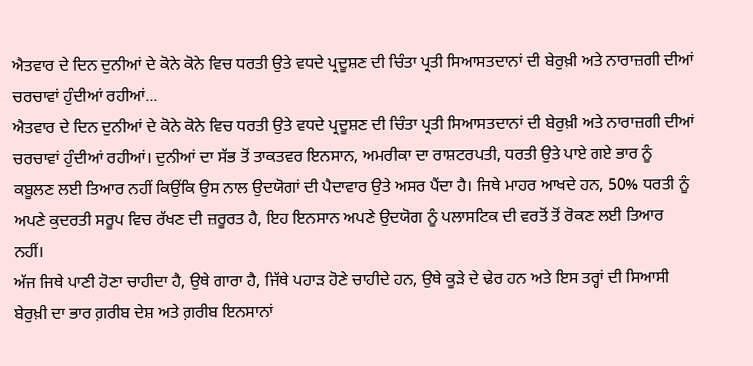ਐਤਵਾਰ ਦੇ ਦਿਨ ਦੁਨੀਆਂ ਦੇ ਕੋਨੇ ਕੋਨੇ ਵਿਚ ਧਰਤੀ ਉਤੇ ਵਧਦੇ ਪ੍ਰਦੂਸ਼ਣ ਦੀ ਚਿੰਤਾ ਪ੍ਰਤੀ ਸਿਆਸਤਦਾਨਾਂ ਦੀ ਬੇਰੁਖ਼ੀ ਅਤੇ ਨਾਰਾਜ਼ਗੀ ਦੀਆਂ ਚਰਚਾਵਾਂ ਹੁੰਦੀਆਂ ਰਹੀਆਂ...
ਐਤਵਾਰ ਦੇ ਦਿਨ ਦੁਨੀਆਂ ਦੇ ਕੋਨੇ ਕੋਨੇ ਵਿਚ ਧਰਤੀ ਉਤੇ ਵਧਦੇ ਪ੍ਰਦੂਸ਼ਣ ਦੀ ਚਿੰਤਾ ਪ੍ਰਤੀ ਸਿਆਸਤਦਾਨਾਂ ਦੀ ਬੇਰੁਖ਼ੀ ਅਤੇ ਨਾਰਾਜ਼ਗੀ ਦੀਆਂ ਚਰਚਾਵਾਂ ਹੁੰਦੀਆਂ ਰਹੀਆਂ। ਦੁਨੀਆਂ ਦਾ ਸੱਭ ਤੋਂ ਤਾਕਤਵਰ ਇਨਸਾਨ, ਅਮਰੀਕਾ ਦਾ ਰਾਸ਼ਟਰਪਤੀ, ਧਰਤੀ ਉਤੇ ਪਾਏ ਗਏ ਭਾਰ ਨੂੰ ਕਬੂਲਣ ਲਈ ਤਿਆਰ ਨਹੀਂ ਕਿਉਂਕਿ ਉਸ ਨਾਲ ਉਦਯੋਗਾਂ ਦੀ ਪੈਦਾਵਾਰ ਉਤੇ ਅਸਰ ਪੈਂਦਾ ਹੈ। ਜਿਥੇ ਮਾਹਰ ਆਖਦੇ ਹਨ, 50% ਧਰਤੀ ਨੂੰ ਅਪਣੇ ਕੁਦਰਤੀ ਸਰੂਪ ਵਿਚ ਰੱਖਣ ਦੀ ਜ਼ਰੂਰਤ ਹੈ, ਇਹ ਇਨਸਾਨ ਅਪਣੇ ਉਦਯੋਗ ਨੂੰ ਪਲਾਸਟਿਕ ਦੀ ਵਰਤੋਂ ਤੋਂ ਰੋਕਣ ਲਈ ਤਿਆਰ ਨਹੀਂ।
ਅੱਜ ਜਿਥੇ ਪਾਣੀ ਹੋਣਾ ਚਾਹੀਦਾ ਹੈ, ਉਥੇ ਗਾਰਾ ਹੈ, ਜਿੱਥੇ ਪਹਾੜ ਹੋਣੇ ਚਾਹੀਦੇ ਹਨ, ਉਥੇ ਕੂੜੇ ਦੇ ਢੇਰ ਹਨ ਅਤੇ ਇਸ ਤਰ੍ਹਾਂ ਦੀ ਸਿਆਸੀ ਬੇਰੁਖ਼ੀ ਦਾ ਭਾਰ ਗ਼ਰੀਬ ਦੇਸ਼ ਅਤੇ ਗ਼ਰੀਬ ਇਨਸਾਨਾਂ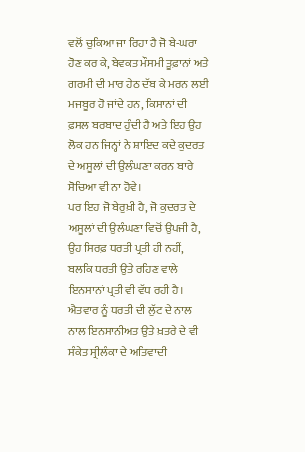ਵਲੋਂ ਚੁਕਿਆ ਜਾ ਰਿਹਾ ਹੈ ਜੋ ਬੇ-ਘਰਾ ਹੋਣ ਕਰ ਕੇ, ਬੇਵਕਤ ਮੌਸਮੀ ਤੂਫ਼ਾਨਾਂ ਅਤੇ ਗਰਮੀ ਦੀ ਮਾਰ ਹੇਠ ਦੱਬ ਕੇ ਮਰਨ ਲਈ ਮਜਬੂਰ ਹੋ ਜਾਂਦੇ ਹਨ, ਕਿਸਾਨਾਂ ਦੀ ਫ਼ਸਲ ਬਰਬਾਦ ਹੁੰਦੀ ਹੈ ਅਤੇ ਇਹ ਉਹ ਲੋਕ ਹਨ ਜਿਨ੍ਹਾਂ ਨੇ ਸ਼ਾਇਦ ਕਦੇ ਕੁਦਰਤ ਦੇ ਅਸੂਲਾਂ ਦੀ ਉਲੰਘਣਾ ਕਰਨ ਬਾਰੇ ਸੋਚਿਆ ਵੀ ਨਾ ਹੋਵੇ।
ਪਰ ਇਹ ਜੋ ਬੇਰੁਖ਼ੀ ਹੈ, ਜੋ ਕੁਦਰਤ ਦੇ ਅਸੂਲਾਂ ਦੀ ਉਲੰਘਣਾ ਵਿਚੋਂ ਉਪਜੀ ਹੈ, ਉਹ ਸਿਰਫ਼ ਧਰਤੀ ਪ੍ਰਤੀ ਹੀ ਨਹੀਂ, ਬਲਕਿ ਧਰਤੀ ਉਤੇ ਰਹਿਣ ਵਾਲੇ ਇਨਸਾਨਾਂ ਪ੍ਰਤੀ ਵੀ ਵੱਧ ਰਹੀ ਹੈ। ਐਤਵਾਰ ਨੂੰ ਧਰਤੀ ਦੀ ਲੁੱਟ ਦੇ ਨਾਲ ਨਾਲ ਇਨਸਾਨੀਅਤ ਉਤੇ ਖ਼ਤਰੇ ਦੇ ਵੀ ਸੰਕੇਤ ਸ੍ਰੀਲੰਕਾ ਦੇ ਅਤਿਵਾਦੀ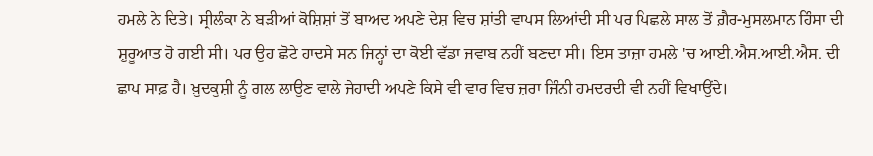ਹਮਲੇ ਨੇ ਦਿਤੇ। ਸ੍ਰੀਲੰਕਾ ਨੇ ਬੜੀਆਂ ਕੋਸ਼ਿਸ਼ਾਂ ਤੋਂ ਬਾਅਦ ਅਪਣੇ ਦੇਸ਼ ਵਿਚ ਸ਼ਾਂਤੀ ਵਾਪਸ ਲਿਆਂਦੀ ਸੀ ਪਰ ਪਿਛਲੇ ਸਾਲ ਤੋਂ ਗ਼ੈਰ-ਮੁਸਲਮਾਨ ਹਿੰਸਾ ਦੀ ਸ਼ੁਰੂਆਤ ਹੋ ਗਈ ਸੀ। ਪਰ ਉਹ ਛੋਟੇ ਹਾਦਸੇ ਸਨ ਜਿਨ੍ਹਾਂ ਦਾ ਕੋਈ ਵੱਡਾ ਜਵਾਬ ਨਹੀਂ ਬਣਦਾ ਸੀ। ਇਸ ਤਾਜ਼ਾ ਹਮਲੇ 'ਚ ਆਈ.ਐਸ.ਆਈ.ਐਸ. ਦੀ ਛਾਪ ਸਾਫ਼ ਹੈ। ਖ਼ੁਦਕੁਸ਼ੀ ਨੂੰ ਗਲ ਲਾਉਣ ਵਾਲੇ ਜੇਹਾਦੀ ਅਪਣੇ ਕਿਸੇ ਵੀ ਵਾਰ ਵਿਚ ਜ਼ਰਾ ਜਿੰਨੀ ਹਮਦਰਦੀ ਵੀ ਨਹੀਂ ਵਿਖਾਉਂਦੇ।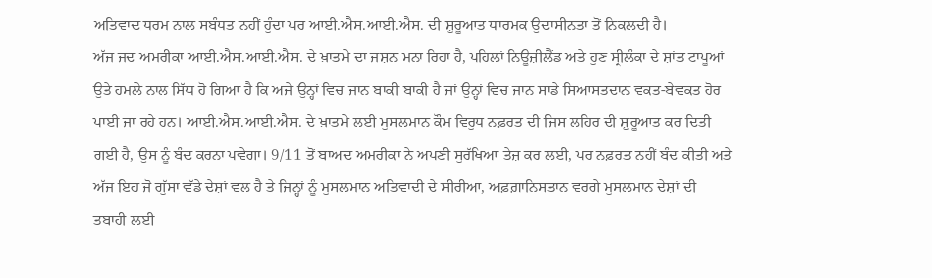ਅਤਿਵਾਦ ਧਰਮ ਨਾਲ ਸਬੰਧਤ ਨਹੀਂ ਹੁੰਦਾ ਪਰ ਆਈ.ਐਸ.ਆਈ.ਐਸ. ਦੀ ਸ਼ੁਰੂਆਤ ਧਾਰਮਕ ਉਦਾਸੀਨਤਾ ਤੋਂ ਨਿਕਲਦੀ ਹੈ।
ਅੱਜ ਜਦ ਅਮਰੀਕਾ ਆਈ.ਐਸ.ਆਈ.ਐਸ. ਦੇ ਖ਼ਾਤਮੇ ਦਾ ਜਸ਼ਨ ਮਨਾ ਰਿਹਾ ਹੈ, ਪਹਿਲਾਂ ਨਿਊਜ਼ੀਲੈਂਡ ਅਤੇ ਹੁਣ ਸ੍ਰੀਲੰਕਾ ਦੇ ਸ਼ਾਂਤ ਟਾਪੂਆਂ ਉਤੇ ਹਮਲੇ ਨਾਲ ਸਿੱਧ ਹੋ ਗਿਆ ਹੈ ਕਿ ਅਜੇ ਉਨ੍ਹਾਂ ਵਿਚ ਜਾਨ ਬਾਕੀ ਬਾਕੀ ਹੈ ਜਾਂ ਉਨ੍ਹਾਂ ਵਿਚ ਜਾਨ ਸਾਡੇ ਸਿਆਸਤਦਾਨ ਵਕਤ-ਬੇਵਕਤ ਹੋਰ ਪਾਈ ਜਾ ਰਹੇ ਹਨ। ਆਈ.ਐਸ.ਆਈ.ਐਸ. ਦੇ ਖ਼ਾਤਮੇ ਲਈ ਮੁਸਲਮਾਨ ਕੌਮ ਵਿਰੁਧ ਨਫ਼ਰਤ ਦੀ ਜਿਸ ਲਹਿਰ ਦੀ ਸ਼ੁਰੂਆਤ ਕਰ ਦਿਤੀ ਗਈ ਹੈ, ਉਸ ਨੂੰ ਬੰਦ ਕਰਨਾ ਪਵੇਗਾ। 9/11 ਤੋਂ ਬਾਅਦ ਅਮਰੀਕਾ ਨੇ ਅਪਣੀ ਸੁਰੱਖਿਆ ਤੇਜ਼ ਕਰ ਲਈ, ਪਰ ਨਫ਼ਰਤ ਨਹੀਂ ਬੰਦ ਕੀਤੀ ਅਤੇ ਅੱਜ ਇਹ ਜੋ ਗੁੱਸਾ ਵੱਡੇ ਦੇਸ਼ਾਂ ਵਲ ਹੈ ਤੇ ਜਿਨ੍ਹਾਂ ਨੂੰ ਮੁਸਲਮਾਨ ਅਤਿਵਾਦੀ ਦੇ ਸੀਰੀਆ, ਅਫ਼ਗ਼ਾਨਿਸਤਾਨ ਵਰਗੇ ਮੁਸਲਮਾਨ ਦੇਸ਼ਾਂ ਦੀ ਤਬਾਹੀ ਲਈ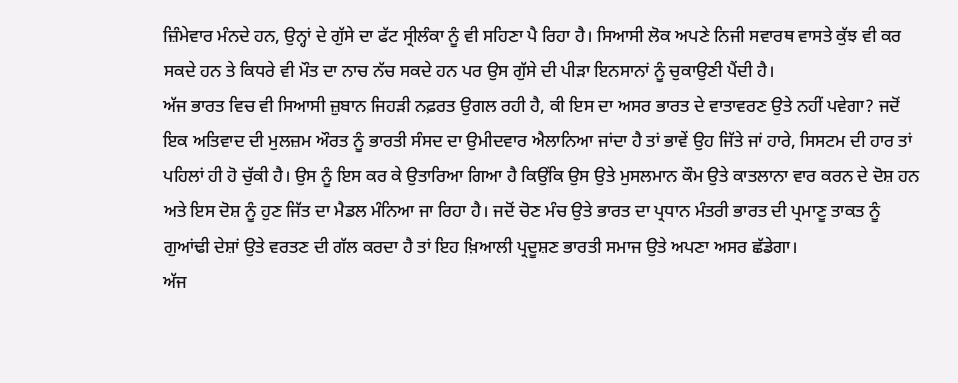ਜ਼ਿੰਮੇਵਾਰ ਮੰਨਦੇ ਹਨ, ਉਨ੍ਹਾਂ ਦੇ ਗੁੱਸੇ ਦਾ ਫੱਟ ਸ੍ਰੀਲੰਕਾ ਨੂੰ ਵੀ ਸਹਿਣਾ ਪੈ ਰਿਹਾ ਹੈ। ਸਿਆਸੀ ਲੋਕ ਅਪਣੇ ਨਿਜੀ ਸਵਾਰਥ ਵਾਸਤੇ ਕੁੱਝ ਵੀ ਕਰ ਸਕਦੇ ਹਨ ਤੇ ਕਿਧਰੇ ਵੀ ਮੌਤ ਦਾ ਨਾਚ ਨੱਚ ਸਕਦੇ ਹਨ ਪਰ ਉਸ ਗੁੱਸੇ ਦੀ ਪੀੜਾ ਇਨਸਾਨਾਂ ਨੂੰ ਚੁਕਾਉਣੀ ਪੈਂਦੀ ਹੈ।
ਅੱਜ ਭਾਰਤ ਵਿਚ ਵੀ ਸਿਆਸੀ ਜ਼ੁਬਾਨ ਜਿਹੜੀ ਨਫ਼ਰਤ ਉਗਲ ਰਹੀ ਹੈ, ਕੀ ਇਸ ਦਾ ਅਸਰ ਭਾਰਤ ਦੇ ਵਾਤਾਵਰਣ ਉਤੇ ਨਹੀਂ ਪਵੇਗਾ? ਜਦੋਂ ਇਕ ਅਤਿਵਾਦ ਦੀ ਮੁਲਜ਼ਮ ਔਰਤ ਨੂੰ ਭਾਰਤੀ ਸੰਸਦ ਦਾ ਉਮੀਦਵਾਰ ਐਲਾਨਿਆ ਜਾਂਦਾ ਹੈ ਤਾਂ ਭਾਵੇਂ ਉਹ ਜਿੱਤੇ ਜਾਂ ਹਾਰੇ, ਸਿਸਟਮ ਦੀ ਹਾਰ ਤਾਂ ਪਹਿਲਾਂ ਹੀ ਹੋ ਚੁੱਕੀ ਹੈ। ਉਸ ਨੂੰ ਇਸ ਕਰ ਕੇ ਉਤਾਰਿਆ ਗਿਆ ਹੈ ਕਿਉਂਕਿ ਉਸ ਉਤੇ ਮੁਸਲਮਾਨ ਕੌਮ ਉਤੇ ਕਾਤਲਾਨਾ ਵਾਰ ਕਰਨ ਦੇ ਦੋਸ਼ ਹਨ ਅਤੇ ਇਸ ਦੋਸ਼ ਨੂੰ ਹੁਣ ਜਿੱਤ ਦਾ ਮੈਡਲ ਮੰਨਿਆ ਜਾ ਰਿਹਾ ਹੈ। ਜਦੋਂ ਚੋਣ ਮੰਚ ਉਤੇ ਭਾਰਤ ਦਾ ਪ੍ਰਧਾਨ ਮੰਤਰੀ ਭਾਰਤ ਦੀ ਪ੍ਰਮਾਣੂ ਤਾਕਤ ਨੂੰ ਗੁਆਂਢੀ ਦੇਸ਼ਾਂ ਉਤੇ ਵਰਤਣ ਦੀ ਗੱਲ ਕਰਦਾ ਹੈ ਤਾਂ ਇਹ ਖ਼ਿਆਲੀ ਪ੍ਰਦੂਸ਼ਣ ਭਾਰਤੀ ਸਮਾਜ ਉਤੇ ਅਪਣਾ ਅਸਰ ਛੱਡੇਗਾ।
ਅੱਜ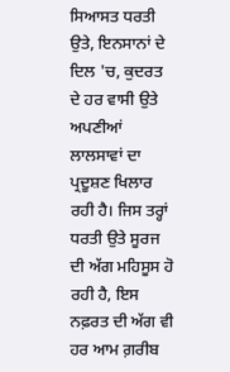ਸਿਆਸਤ ਧਰਤੀ ਉਤੇ, ਇਨਸਾਨਾਂ ਦੇ ਦਿਲ 'ਚ, ਕੁਦਰਤ ਦੇ ਹਰ ਵਾਸੀ ਉਤੇ ਅਪਣੀਆਂ ਲਾਲਸਾਵਾਂ ਦਾ ਪ੍ਰਦੂਸ਼ਣ ਖਿਲਾਰ ਰਹੀ ਹੈ। ਜਿਸ ਤਰ੍ਹਾਂ ਧਰਤੀ ਉਤੇ ਸੂਰਜ ਦੀ ਅੱਗ ਮਹਿਸੂਸ ਹੋ ਰਹੀ ਹੈ, ਇਸ ਨਫ਼ਰਤ ਦੀ ਅੱਗ ਵੀ ਹਰ ਆਮ ਗ਼ਰੀਬ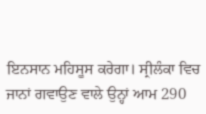ਇਨਸਾਨ ਮਹਿਸੂਸ ਕਰੇਗਾ। ਸ੍ਰੀਲੰਕਾ ਵਿਚ ਜਾਨਾਂ ਗਵਾਉਣ ਵਾਲੇ ਉਨ੍ਹਾਂ ਆਮ 290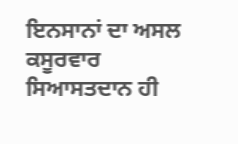ਇਨਸਾਨਾਂ ਦਾ ਅਸਲ ਕਸੂਰਵਾਰ ਸਿਆਸਤਦਾਨ ਹੀ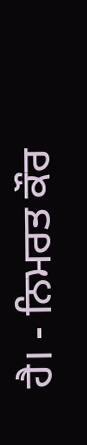ਹੈ। - ਨਿਮਰਤ ਕੌਰ